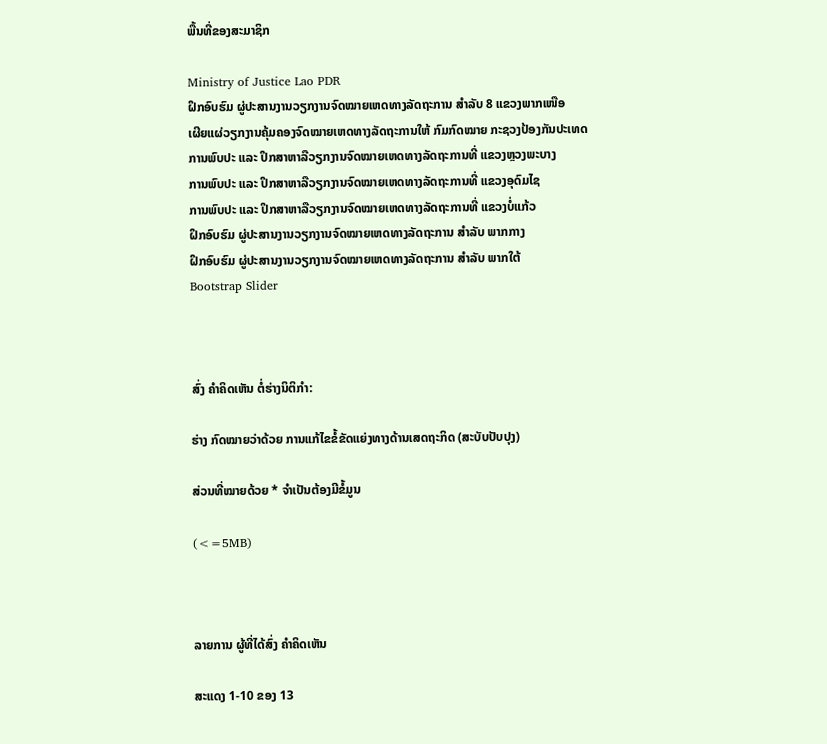ພື້ນທີ່ຂອງສະມາຊິກ

Ministry of Justice Lao PDR
ຝຶກອົບຮົມ ຜູ່ປະສານງານວຽກງານຈົດໝາຍເຫດທາງລັດຖະການ ສຳລັບ 8 ແຂວງພາກເໜືອ
ເຜີຍແຜ່ວຽກງານຄຸ້ມຄອງຈົດໝາຍເຫດທາງລັດຖະການໃຫ້ ກົມກົດໝາຍ ກະຊວງປ້ອງກັນປະເທດ
ການພົບປະ ແລະ ປຶກສາຫາລືວຽກງານຈົດໝາຍເຫດທາງລັດຖະການທີ່ ແຂວງຫຼວງພະບາງ
ການພົບປະ ແລະ ປຶກສາຫາລືວຽກງານຈົດໝາຍເຫດທາງລັດຖະການທີ່ ແຂວງອຸດົມໄຊ
ການພົບປະ ແລະ ປຶກສາຫາລືວຽກງານຈົດໝາຍເຫດທາງລັດຖະການທີ່ ແຂວງບໍ່ແກ້ວ
ຝຶກອົບຮົມ ຜູ່ປະສານງານວຽກງານຈົດໝາຍເຫດທາງລັດຖະການ ສຳລັບ ພາກກາງ
ຝຶກອົບຮົມ ຜູ່ປະສານງານວຽກງານຈົດໝາຍເຫດທາງລັດຖະການ ສຳລັບ ພາກໃຕ້
Bootstrap Slider



ສົ່ງ ຄໍາຄິດເຫັນ ຕໍ່ຮ່າງນິຕິກໍາ:

ຮ່າງ ກົດໝາຍວ່າດ້ວຍ ການແກ້ໄຂຂໍ້ຂັດແຍ່ງທາງດ້ານເສດຖະກິດ (ສະບັບປັບປຸງ)

ສ່ວນທີ່ໝາຍດ້ວຍ * ຈໍາເປັນຕ້ອງມີຂໍ້ມູນ

(<=5MB)



ລາຍການ ຜູ້ທີ່ໄດ້ສົ່ງ ຄໍາຄິດເຫັນ

ສະແດງ 1-10 ຂອງ 13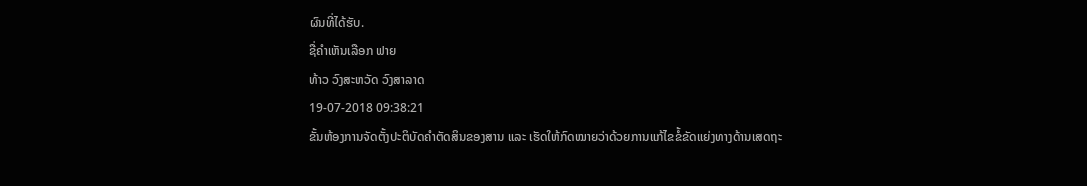ຜົນທີ່ໄດ້ຮັບ.
ຊື່ຄໍາເຫັນເລືອກ ຟາຍ
ທ້າວ ວົງສະຫວັດ ວົງສາລາດ
19-07-2018 09:38:21
ຂັ້ນຫ້ອງການຈັດຕັ້ງປະຕິບັດຄໍາຕັດສິນຂອງສານ ແລະ ເຮັດໃຫ້ກົດໝາຍວ່າດ້ວຍການແກ້ໄຂຂໍ້ຂັດແຍ່ງທາງດ້ານເສດຖະ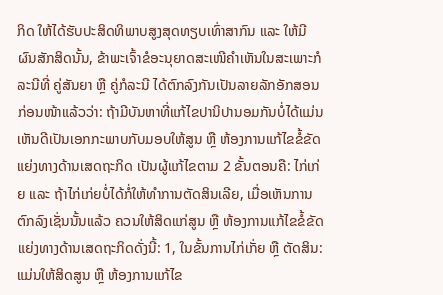ກິດ ໃຫ້ໄດ້ຮັບປະສິດທິພາບສູງສຸດທຽບເທົ່າສາກົນ ແລະ ໃຫ້ມີຜົນສັກສິດນັ້ນ, ຂ້າພະເຈົ້າຂໍອະນຸຍາດສະເໜີຄໍາເຫັນໃນສະເພາະກໍລະນີທີ່ ຄູ່ສັນຍາ ຫຼື ຄູ່ກໍລະນີ ໄດ້ຕົກລົງກັນເປັນລາຍລັກອັກສອນກ່ອນໜ້າແລ້ວວ່າ: ຖ້າມີບັນຫາທີ່ແກ້ໄຂປານິປານອມກັນບໍ່ໄດ້ແມ່ນເຫັນດີເປັນເອກກະພາບກັບມອບໃຫ້ສູນ ຫຼື ຫ້ອງການແກ້ໄຂຂໍ້ຂັດແຍ່ງທາງດ້ານເສດຖະກິດ ເປັນຜູ້ແກ້ໄຂຕາມ 2 ຂັ້ນຕອນຄື: ໄກ່ເກ່ຍ ແລະ ຖ້າໄກ່ເກ່ຍບໍ່ໄດ້ກໍ່ໃຫ້ທໍາການຕັດສິນເລີຍ, ເມື່ອເຫັນການຕົກລົງເຊັ່ນນັ້ນແລ້ວ ຄວນໃຫ້ສິດແກ່ສູນ ຫຼື ຫ້ອງການແກ້ໄຂຂໍ້ຂັດແຍ່ງທາງດ້ານເສດຖະກິດດັ່ງນີ້: 1, ໃນຂັ້ນການໄກ່ເກັ່ຍ ຫຼື ຕັດສິນ: ແມ່ນໃຫ້ສິດສູນ ຫຼື ຫ້ອງການແກ້ໄຂ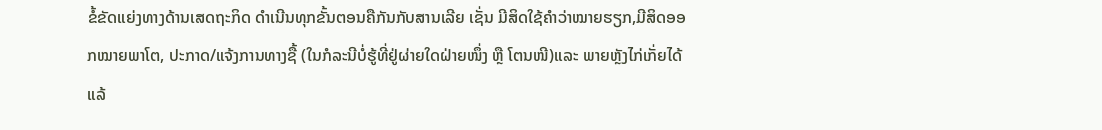ຂໍ້ຂັດແຍ່ງທາງດ້ານເສດຖະກິດ ດໍາເນີນທຸກຂັ້ນຕອນຄືກັນກັບສານເລີຍ ເຊັ່ນ ມີສິດໃຊ້ຄໍາວ່າໝາຍຮຽກ,ມີສິດອອກໝາຍພາໂຕ, ປະກາດ/ແຈ້ງການທາງຊື້ (ໃນກໍລະນີບໍ່ຮູ້ທີ່ຢູ່ຜ່າຍໃດຝ່າຍໜຶ່ງ ຫຼື ໂຕນໜີ)ແລະ ພາຍຫຼັງໄກ່ເກັ່ຍໄດ້ແລ້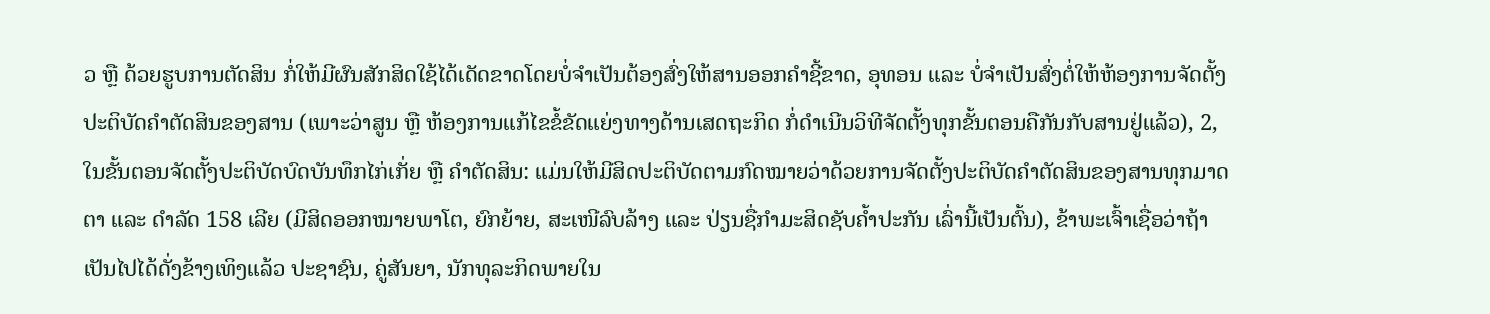ວ ຫຼື ດ້ວຍຮູບການຕັດສິນ ກໍ່ໃຫ້ມີຜົນສັກສິດໃຊ້ໄດ້ເດັດຂາດໂດຍບໍ່ຈໍາເປັນຕ້ອງສົ່ງໃຫ້ສານອອກຄໍາຊີ້ຂາດ, ອຸທອນ ແລະ ບໍ່ຈໍາເປັນສົ່ງຕໍ່ໃຫ້ຫ້ອງການຈັດຕັ້ງປະຕິບັດຄໍາຕັດສິນຂອງສານ (ເພາະວ່າສູນ ຫຼື ຫ້ອງການແກ້ໄຂຂໍ້ຂັດແຍ່ງທາງດ້ານເສດຖະກິດ ກໍ່ດໍາເນີນວິທີຈັດຕັ້ງທຸກຂັ້ນຕອນຄືກັນກັບສານຢູ່ແລ້ວ), 2, ໃນຂັ້ນຕອນຈັດຕັ້ງປະຕິບັດບົດບັນທຶກໄກ່ເກັ່ຍ ຫຼື ຄໍາຕັດສິນ: ແມ່ນໃຫ້ມີສິດປະຕິບັດຕາມກົດໝາຍວ່າດ້ວຍການຈັດຕັ້ງປະຕິບັດຄໍາຕັດສິນຂອງສານທຸກມາດຕາ ແລະ ດໍາລັດ 158 ເລີຍ (ມີສິດອອກໝາຍພາໂຕ, ຍົກຍ້າຍ, ສະເໜີລົບລ້າງ ແລະ ປ່ຽນຊື່ກໍາມະສິດຊັບຄໍ້າປະກັນ ເລົ່ານີ້ເປັນຕົ້ນ), ຂ້າພະເຈົ້າເຊື່ອວ່າຖ້າເປັນໄປໄດ້ດັ່ງຂ້າງເທິງແລ້ວ ປະຊາຊົນ, ຄູ່ສັນຍາ, ນັກທຸລະກິດພາຍໃນ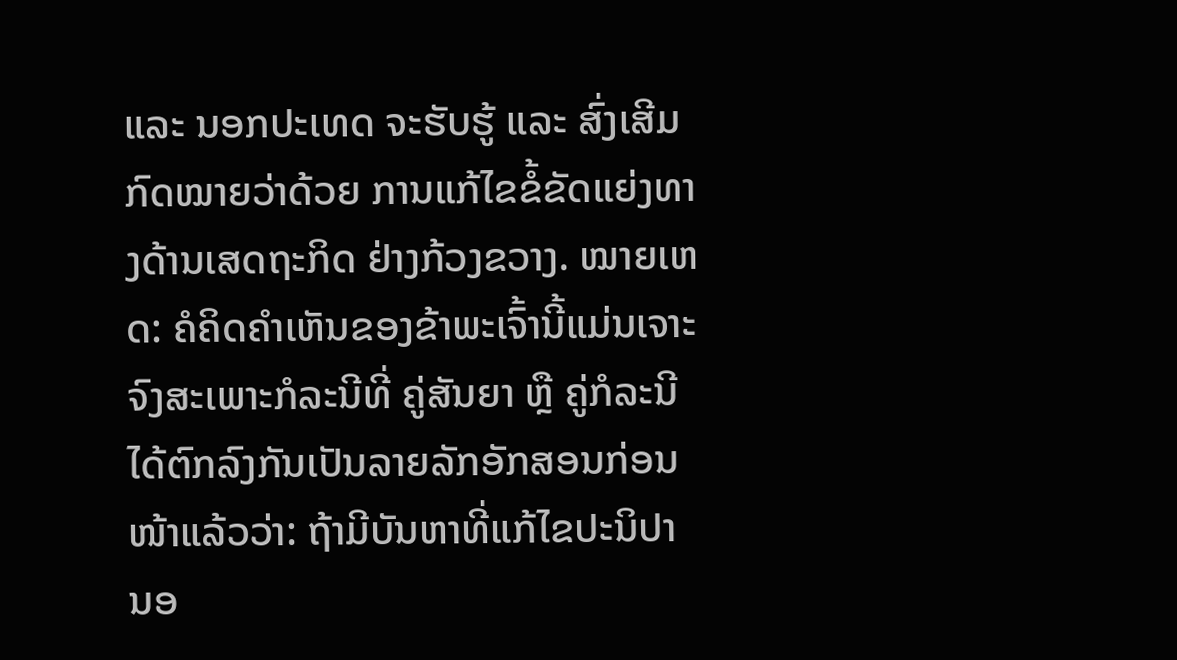ແລະ ນອກປະເທດ ຈະຮັບຮູ້ ແລະ ສົ່ງເສີມ ກົດໝາຍວ່າດ້ວຍ ການແກ້ໄຂຂໍ້ຂັດແຍ່ງທາງດ້ານເສດຖະກິດ ຢ່າງກ້ວງຂວາງ. ໝາຍເຫດ: ຄໍຄິດຄໍາເຫັນຂອງຂ້າພະເຈົ້ານີ້ແມ່ນເຈາະຈົງສະເພາະກໍລະນີທີ່ ຄູ່ສັນຍາ ຫຼື ຄູ່ກໍລະນີ ໄດ້ຕົກລົງກັນເປັນລາຍລັກອັກສອນກ່ອນໜ້າແລ້ວວ່າ: ຖ້າມີບັນຫາທີ່ແກ້ໄຂປະນິປານອ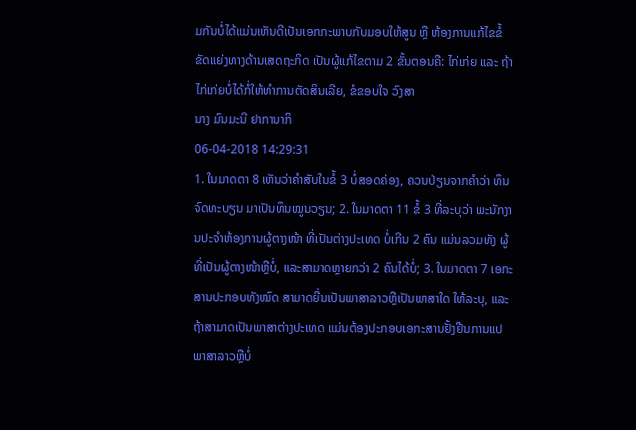ມກັນບໍ່ໄດ້ແມ່ນເຫັນດີເປັນເອກກະພາບກັບມອບໃຫ້ສູນ ຫຼື ຫ້ອງການແກ້ໄຂຂໍ້ຂັດແຍ່ງທາງດ້ານເສດຖະກິດ ເປັນຜູ້ແກ້ໄຂຕາມ 2 ຂັ້ນຕອນຄື: ໄກ່ເກ່ຍ ແລະ ຖ້າໄກ່ເກ່ຍບໍ່ໄດ້ກໍ່ໃຫ້ທໍາການຕັດສິນເລີຍ, ຂໍຂອບໃຈ ວົງສາ
ນາງ ມົນມະນີ ຢາການາກິ
06-04-2018 14:29:31
1. ໃນມາດຕາ 8 ເຫັນວ່າຄຳສັບໃນຂໍ້ 3 ບໍ່ສອດຄ່ອງ, ຄວນປ່ຽນຈາກຄຳວ່າ ທຶນຈົດທະບຽນ ມາເປັນທຶນໝູນວຽນ; 2. ໃນມາດຕາ 11 ຂໍ້ 3 ທີ່ລະບຸວ່າ ພະນັກງານປະຈຳຫ້ອງການຜູ້ຕາງໜ້າ ທີ່ເປັນຕ່າງປະເທດ ບໍ່ເກີນ 2 ຄົນ ແມ່ນລວມທັງ ຜູ້ທີ່ເປັນຜູ້ຕາງໜ້າຫຼືບໍ່, ແລະສາມາດຫຼາຍກວ່າ 2 ຄົນໄດ້ບໍ່; 3. ໃນມາດຕາ 7 ເອກະສານປະກອບທັງໝົດ ສາມາດຍື່ນເປັນພາສາລາວຫຼືເປັນພາສາໃດ ໃຫ້ລະບຸ, ແລະຖ້າສາມາດເປັນພາສາຕ່າງປະເທດ ແມ່ນຕ້ອງປະກອບເອກະສານຢັ້ງຢືນການແປພາສາລາວຫຼືບໍ່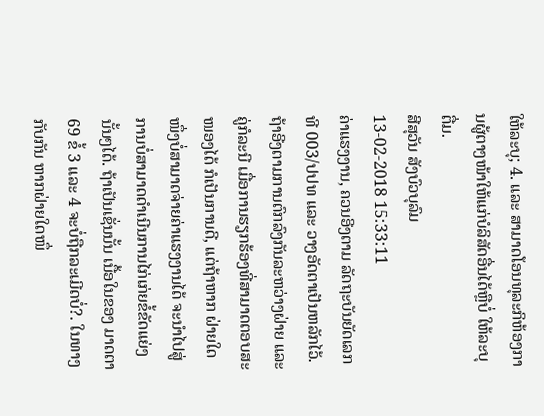ໃຫ້ລະບຸ; 4. ແລະ ສາມາດໂອນທຸລະກິຫ້ອງການຜູ້ຕາງໜ້າໃຫ້ແກ່ບໍລິສັດອື່ນໄດ້ຫຼືບໍ່ ໃຫ້ລະບຸຕື່ມ.
ສີສຸວັນ ສັງບົວບຸລົມ
13-02-2018 15:33:11
ຄ່າແຮງງານ, ຄວນອີງຕາມ ລັດຖະບັນຍັດເລກທີ 003/ປປທ ແລະ ວາງອັດຕາເປັນຫລັກໄວ້. ຖ້າອີງຕາມການຕົກລົງກັນລະຫວ່າງຝ່າຍ ແລະ ຄູ່ກໍລະນີ ເມື່ອການຮຽກຮ້ອງທີ່ສາມາດຕອບສະໜອງໄດ້ ກໍເປັນການດີ, ແຕ່ຖ້າຫາກ ຝ່າຍໃດໜຶ່ງບໍ່ສາມາດຈ່າຍຄ່າແຮງງານໄດ້ ຈະນໍາໄປສູ່ ການບໍ່ສາມາດດຳເນີນການໄກ່ເກ່ຍຂໍ້ຂັດແຍ່ງນັ້ນໆໄດ້. ຖ້າເປັນເຊັ່ນນັ້ນ ເນື້ອໃນຂອງ ມາດຕາ 69 ຂໍ້ 3 ແລະ 4 ຈະບໍ່ຖືກລະເມີດບໍ່?. ໃນທາງກັບກັນ ຫາກຝ່າຍໃດໜຶ່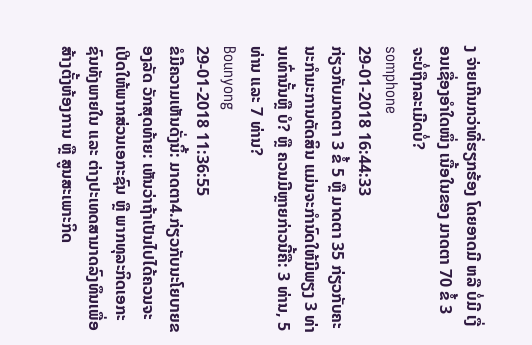ງ ຈ່າຍເກີນກວ່າທີ່ຮຽກຮ້ອງ ໂດຍອາດມີ ຫລື ບໍ່ມີ ເງື່ອນເຊື່ອງອຳໃດໜຶ່ງ ເນື້ອໃນຂອງ ມາດຕາ 70 ຂໍ້ 3 ຈະບໍ່ຖືກລະເມີດບໍ່?
somphone
29-01-2018 16:44:33
ກ່ຽວກັບມາດຕາ 3 ຂໍ້ 5 ຫຼື ມາດຕາ 35 ກ່ຽວກັບຄະນະກໍາມະການຕັດສິນ ແມ່ນຈະກໍານົດໃຫ້ມີພຽງ 3 ທ່ານເທົ່ານັ້ນຫຼື ບໍ? ຫຼື ຄວນມີຫຼາຍກ່າວນີ້ຄື: 3 ທ່ານ, 5 ທ່ານ ແລະ 7 ທ່ານ?
Bounyong
29-01-2018 11:36:55
ຂໍມີຄວາມເຫັນດັ່ງນິ້: ມາດຕາ4.ກ່ຽວກັບນະໂຍບາຍຂອງລັດ ວັກສຸດທ້າຍ: ເຫັນວ່າຖ້າເປັນໄປໄດ້ຄວນຈະເປີດໃຫ້ພາກສ່ວນເອກະຊົນ ຫຼື ພາກທຸລະກິດເອກະຊົນທັງພາຍໃນ ແລະ ຕ່າງປະເທດສາມາດລົງທຶນເພື່ອສ້າງຕັ້ງຫ້ອງການ ຫຼື ສູນສະເພາະກິດ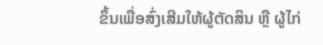ຂຶ້ນເພື່ອສົ່ງເສີມໃຫ້ຜູ້ຕັດສິນ ຫຼື ຜູ້ໄກ່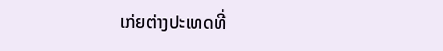ເກ່ຍຕ່າງປະເທດທີ່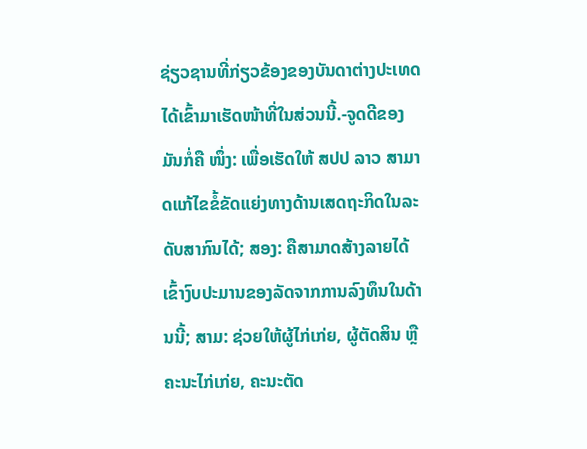ຊ່ຽວຊານທີ່ກ່ຽວຂ້ອງຂອງບັນດາຕ່າງປະເທດໄດ້ເຂົ້າມາເຮັດໜ້າທີ່ໃນສ່ວນນີ້.-ຈູດດີຂອງມັນກໍ່ຄື ໜຶ່ງ: ເພື່ອເຮັດໃຫ້ ສປປ ລາວ ສາມາດແກ້ໄຂຂໍ້ຂັດແຍ່ງທາງດ້ານເສດຖະກິດໃນລະດັບສາກົນໄດ້; ສອງ: ຄືສາມາດສ້າງລາຍໄດ້ເຂົ້າງົບປະມານຂອງລັດຈາກການລົງທຶນໃນດ້ານນີ້; ສາມ: ຊ່ວຍໃຫ້ຜູ້ໄກ່ເກ່ຍ, ຜູ້ຕັດສິນ ຫຼື ຄະນະໄກ່ເກ່ຍ, ຄະນະຕັດ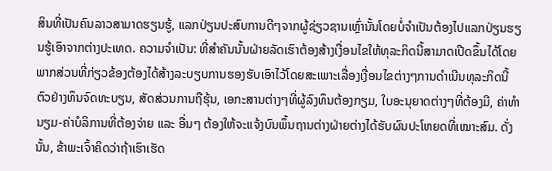ສິນທີ່ເປັນຄົນລາວສາມາດຮຽນຮູ້, ແລກປ່ຽນປະສົບການດີໆຈາກຜູ້ຊ່ຽວຊານເຫຼົ່ານັ້ນໂດຍບໍ່ຈຳເປັນຕ້ອງໄປແລກປ່ຽນຮຽນຮູ້ເອົາຈາກຕ່າງປະເທດ. ຄວາມຈຳເປັນ: ທີ່ສຳຄັນນັ້ນຝ່າຍລັດເຮົາຕ້ອງສ້າງເງື່ອນໄຂໃຫ້ທຸລະກິດນີ້ສາມາດເປີດຂຶ້ນໄດ້ໂດຍພາກສ່ວນທີ່ກ່ຽວຂ້ອງຕ້ອງໄດ້ສ້າງລະບຽບການຮອງຮັບເອົາໄວ້ໂດຍສະເພາະເລື່ອງເງື່ອນໄຂຕ່າງໆການດຳເນີນທຸລະກິດນີ້ຕົວຢ່າງທຶນຈົດທະບຽນ, ສັດສ່ວນການຖືຮຸ້ນ, ເອກະສານຕ່າງໆທີ່ຜູ້ລົງທຶນຕ້ອງກຽມ, ໃບອະນຸຍາດຕ່າງໆທີ່ຕ້ອງມີ, ຄ່າທຳນຽມ-ຄ່າບໍລິການທີ່ຕ້ອງຈ່າຍ ແລະ ອື່ນໆ ຕ້ອງໃຫ້ຈະແຈ້ງບົນພຶ້ນຖານຕ່າງຝ່າຍຕ່າງໄດ້ຮັບຜົນປະໂຫຍດທີ່ເໝາະສົມ. ດັ່ງນັ້ນ, ຂ້າພະເຈົ້າຄິດວ່າຖ້າເຮົາເຮັດ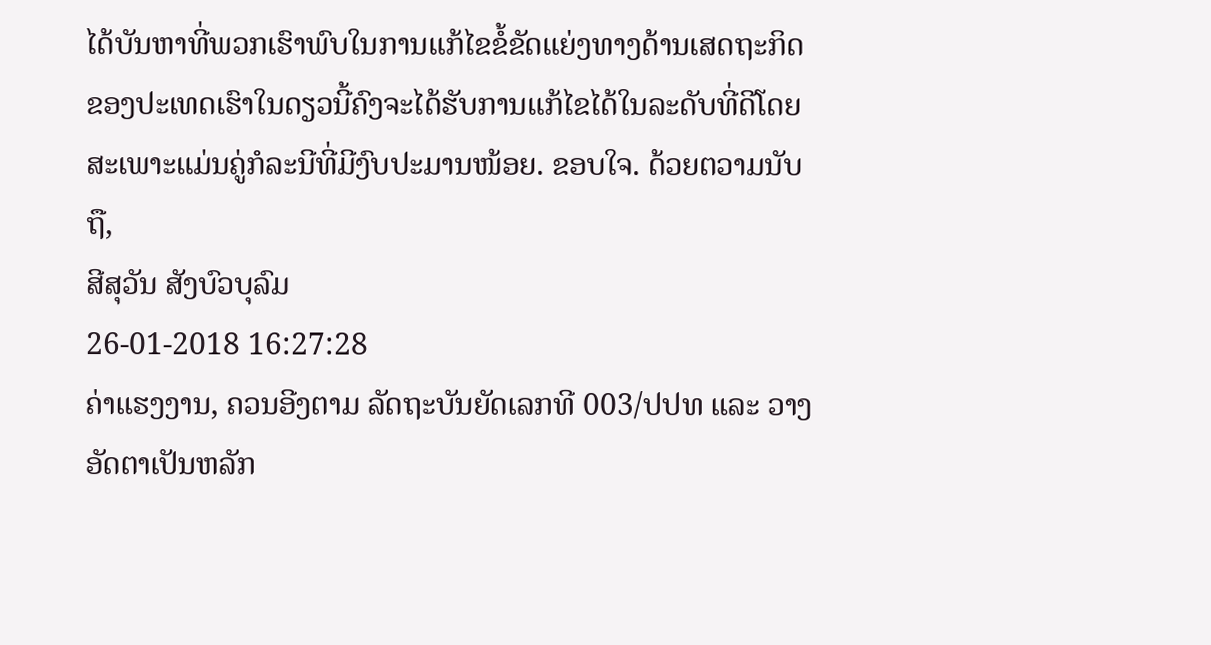ໄດ້ບັນຫາທີ່ພວກເຮົາພົບໃນການແກ້ໄຂຂໍ້ຂັດແຍ່ງທາງດ້ານເສດຖະກິດຂອງປະເທດເຮົາໃນດຽວນີ້ຄົງຈະໄດ້ຮັບການແກ້ໄຂໄດ້ໃນລະດັບທີ່ດີໂດຍສະເພາະແມ່ນຄູ່ກໍລະນີທີ່ມີງົບປະມານໜ້ອຍ. ຂອບໃຈ. ດ້ວຍຕວາມນັບຖື,
ສີສຸວັນ ສັງບົວບຸລົມ
26-01-2018 16:27:28
ຄ່າແຮງງານ, ຄວນອີງຕາມ ລັດຖະບັນຍັດເລກທີ 003/ປປທ ແລະ ວາງອັດຕາເປັນຫລັກ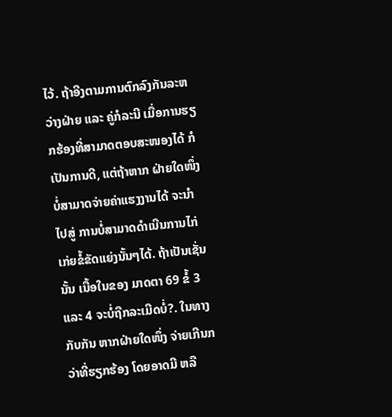ໄວ້. ຖ້າອີງຕາມການຕົກລົງກັນລະຫວ່າງຝ່າຍ ແລະ ຄູ່ກໍລະນີ ເມື່ອການຮຽກຮ້ອງທີ່ສາມາດຕອບສະໜອງໄດ້ ກໍເປັນການດີ, ແຕ່ຖ້າຫາກ ຝ່າຍໃດໜຶ່ງບໍ່ສາມາດຈ່າຍຄ່າແຮງງານໄດ້ ຈະນໍາໄປສູ່ ການບໍ່ສາມາດດຳເນີນການໄກ່ເກ່ຍຂໍ້ຂັດແຍ່ງນັ້ນໆໄດ້. ຖ້າເປັນເຊັ່ນນັ້ນ ເນື້ອໃນຂອງ ມາດຕາ 69 ຂໍ້ 3 ແລະ 4 ຈະບໍ່ຖືກລະເມີດບໍ່?. ໃນທາງກັບກັນ ຫາກຝ່າຍໃດໜຶ່ງ ຈ່າຍເກີນກວ່າທີ່ຮຽກຮ້ອງ ໂດຍອາດມີ ຫລື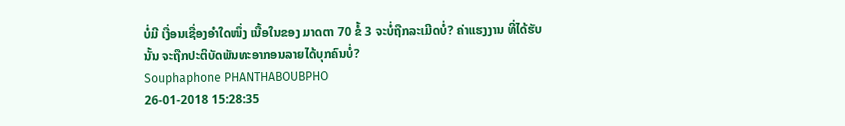ບໍ່ມີ ເງື່ອນເຊື່ອງອຳໃດໜຶ່ງ ເນື້ອໃນຂອງ ມາດຕາ 70 ຂໍ້ 3 ຈະບໍ່ຖືກລະເມີດບໍ່? ຄ່າແຮງງານ ທີ່ໄດ້ຮັບນັ້ນ ຈະຖືກປະຕິບັດພັນທະອາກອນລາຍໄດ້ບຸກຄົນບໍ່?
Souphaphone PHANTHABOUBPHO
26-01-2018 15:28:35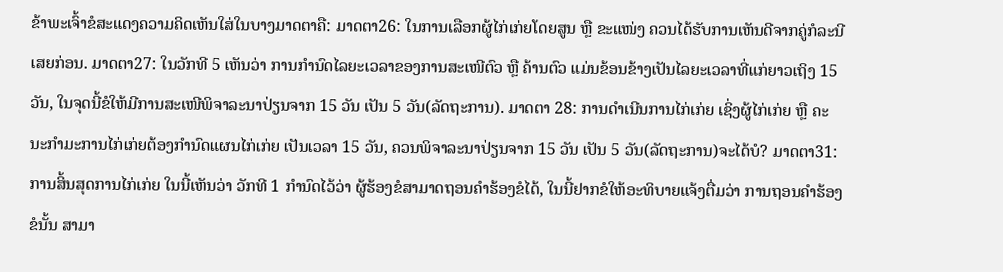ຂ້າພະເຈົ້າຂໍສະແດງຄວາມຄິດເຫັນໃສ່ໃນບາງມາດຕາຄື: ມາດຕາ26: ໃນການເລືອກຜູ້ໄກ່ເກ່ຍໂດຍສູນ ຫຼື ຂະແໜ່ງ ຄວນໄດ້ຮັບການເຫັນດີຈາກຄູ່ກໍລະນີເສຍກ່ອນ. ມາດຕາ27: ໃນວັກທີ 5 ເຫັນວ່າ ການກຳນົດໄລຍະເວລາຂອງການສະເໜີຕົວ ຫຼື ຄ້ານຕົວ ແມ່ນຂ້ອນຂ້າງເປັນໄລຍະເວລາທີ່ແກ່ຍາວເຖິງ 15 ວັນ, ໃນຈຸດນີ້ຂໍໃຫ້ມີການສະເໜີພິຈາລະນາປ່ຽນຈາກ 15 ວັນ ເປັນ 5 ວັນ(ລັດຖະການ). ມາດຕາ 28: ການດຳເນີນການໄກ່ເກ່ຍ ເຊິ່ງຜູ້ໄກ່ເກ່ຍ ຫຼື ຄະນະກຳມະການໄກ່ເກ່ຍຕ້ອງກຳນົດແຜນໄກ່ເກ່ຍ ເປັນເວລາ 15 ວັນ, ຄວນພິຈາລະນາປ່ຽນຈາກ 15 ວັນ ເປັນ 5 ວັນ(ລັດຖະການ)ຈະໄດ້ບໍ? ມາດຕາ31: ການສິ້ນສຸດການໄກ່ເກ່ຍ ໃນນີ້ເຫັນວ່າ ວັກທີ 1 ກຳນົດໄວ້ວ່າ ຜູ້ຮ້ອງຂໍສາມາດຖອນຄຳຮ້ອງຂໍໄດ້, ໃນນີ້ຢາກຂໍໃຫ້ອະທິບາຍແຈ້ງຕື່ມວ່າ ການຖອນຄຳຮ້ອງຂໍນັ້ນ ສາມາ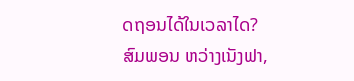ດຖອນໄດ້ໃນເວລາໄດ?
ສົມພອນ ຫວ່າງເນັງຟາ,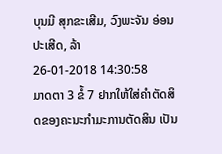ບຸນມີ ສຸກຂະເສີມ, ວົງພະຈັນ ອ່ອນປະເສີດ, ລ້າ
26-01-2018 14:30:58
ມາດຕາ 3 ຂໍ້ 7 ຢາກໃຫ້ໃສ່ຄໍາຕັດສິດຂອງຄະນະກໍາມະການຕັດສິນ ເປັນ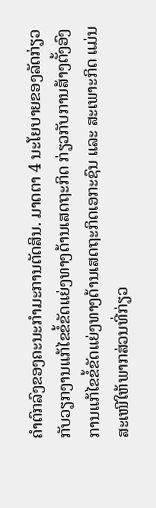ຄໍາຕົກລົງຂອງຄະນະກໍາມະການຕັດສິນ. ມາດຕາ 4 ນະໂຍບາຍຂອງລັດກ່ຽວກັບວຽກງານແກ້ໄຂຂໍ້ຂັດແຍ່ງທາງດ້ານເສດຖະກິດ ກ່ຽວກັບການສ້າງຕັ້ງອົງການແກ້ໄຂຂໍ້ຂັດແຍ່ງທາງດ້ານເສດຖະກິດເອກະຊົນ ແລະ ສະເພາະກິດ ແມ່ນສະເໜີໃຫ້ພາກສ່ວນທີ່ກ່ຽວ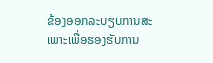ຂ້ອງອອກລະບຽບການສະເພາະເພື່ອຮອງຮັບການ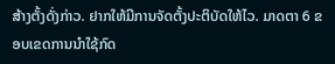ສ້າງຕັ້ງດັ່ງກ່າວ. ຢາກໃຫ້ມີການຈັດຕັ້ງປະຕິບັດໃຫ້ໄວ. ມາດຕາ 6 ຂອບເຂດການນໍາໃຊ້ກົດ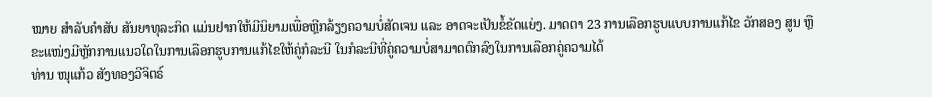ໝາຍ ສໍາລັບຄໍາສັບ ສັນຍາທຸລະກິດ ແມ່ນຢາກໃຫ້ມີນິຍາມເພື່ອຫຼີກລ້ຽງຄວາມບໍ່ສັດເຈນ ແລະ ອາດຈະເປັນຂໍ້ຂັດແຍ່ງ. ມາດຕາ 23 ການເລືອກຮູບແບບການແກ້ໄຂ ວັກສອງ ສູນ ຫຼື ຂະແໜ່ງມີຫຼັກການແນວໃດໃນການເລືອກຮູບການແກ້ໄຂໃຫ້ຄູ່ກໍລະນີ ໃນກໍລະນີທີ່ຄູ່ຄວາມບໍ່ສາມາດຕົກລົງໃນການເລືອກຄູ່ຄວາມໄດ້
ທ່ານ ໜຸແກ້ວ ສັງທອງວີຈິຕຣ໌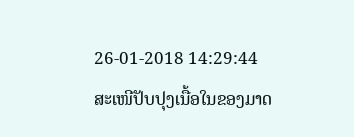26-01-2018 14:29:44
ສະເໜີປັບປຸງເນື້ອໃນຂອງມາດ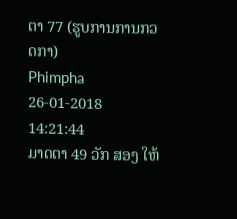ຕາ 77 (ຮູບການການກວດກາ)
Phimpha
26-01-2018 14:21:44
ມາດຕາ 49 ວັກ ສອງ ໃຫ້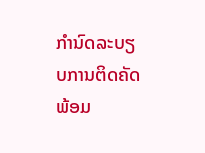ກຳນົດລະບຽບການຕິດຄັດພ້ອມ